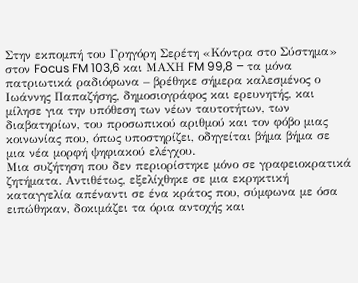Στην εκπομπή του Γρηγόρη Σερέτη «Κόντρα στο Σύστημα» στον Focus FM 103,6 και ΜΑΧΗ FM 99,8 – τα μόνα πατριωτικά ραδιόφωνα – βρέθηκε σήμερα καλεσμένος ο Ιωάννης Παπαζήσης, δημοσιογράφος και ερευνητής, και μίλησε για την υπόθεση των νέων ταυτοτήτων, των διαβατηρίων, του προσωπικού αριθμού και τον φόβο μιας κοινωνίας που, όπως υποστηρίζει, οδηγείται βήμα βήμα σε μια νέα μορφή ψηφιακού ελέγχου.
Μια συζήτηση που δεν περιορίστηκε μόνο σε γραφειοκρατικά ζητήματα. Αντιθέτως, εξελίχθηκε σε μια εκρηκτική καταγγελία απέναντι σε ένα κράτος που, σύμφωνα με όσα ειπώθηκαν, δοκιμάζει τα όρια αντοχής και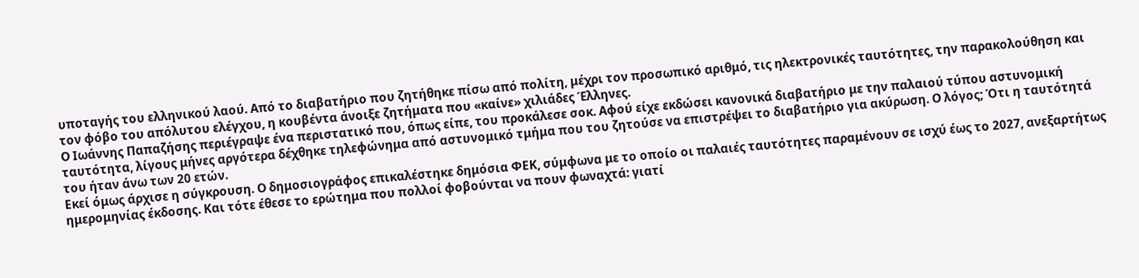υποταγής του ελληνικού λαού. Από το διαβατήριο που ζητήθηκε πίσω από πολίτη, μέχρι τον προσωπικό αριθμό, τις ηλεκτρονικές ταυτότητες, την παρακολούθηση και τον φόβο του απόλυτου ελέγχου, η κουβέντα άνοιξε ζητήματα που «καίνε» χιλιάδες Έλληνες.
Ο Ιωάννης Παπαζήσης περιέγραψε ένα περιστατικό που, όπως είπε, του προκάλεσε σοκ. Αφού είχε εκδώσει κανονικά διαβατήριο με την παλαιού τύπου αστυνομική ταυτότητα, λίγους μήνες αργότερα δέχθηκε τηλεφώνημα από αστυνομικό τμήμα που του ζητούσε να επιστρέψει το διαβατήριο για ακύρωση. Ο λόγος; Ότι η ταυτότητά του ήταν άνω των 20 ετών.
Εκεί όμως άρχισε η σύγκρουση. Ο δημοσιογράφος επικαλέστηκε δημόσια ΦΕΚ, σύμφωνα με το οποίο οι παλαιές ταυτότητες παραμένουν σε ισχύ έως το 2027, ανεξαρτήτως ημερομηνίας έκδοσης. Και τότε έθεσε το ερώτημα που πολλοί φοβούνται να πουν φωναχτά: γιατί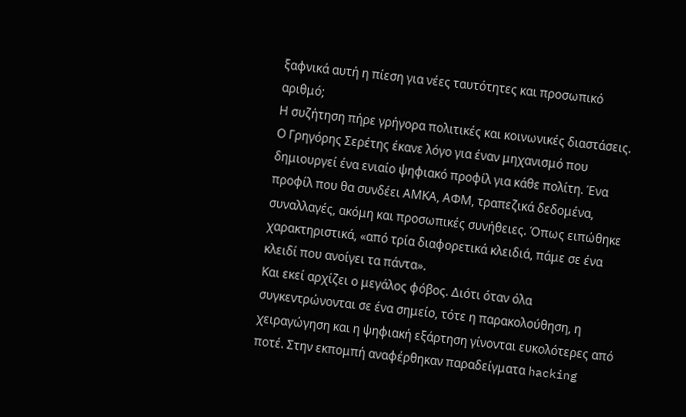ξαφνικά αυτή η πίεση για νέες ταυτότητες και προσωπικό αριθμό;
Η συζήτηση πήρε γρήγορα πολιτικές και κοινωνικές διαστάσεις. Ο Γρηγόρης Σερέτης έκανε λόγο για έναν μηχανισμό που δημιουργεί ένα ενιαίο ψηφιακό προφίλ για κάθε πολίτη. Ένα προφίλ που θα συνδέει ΑΜΚΑ, ΑΦΜ, τραπεζικά δεδομένα, συναλλαγές, ακόμη και προσωπικές συνήθειες. Όπως ειπώθηκε χαρακτηριστικά, «από τρία διαφορετικά κλειδιά, πάμε σε ένα κλειδί που ανοίγει τα πάντα».
Και εκεί αρχίζει ο μεγάλος φόβος. Διότι όταν όλα συγκεντρώνονται σε ένα σημείο, τότε η παρακολούθηση, η χειραγώγηση και η ψηφιακή εξάρτηση γίνονται ευκολότερες από ποτέ. Στην εκπομπή αναφέρθηκαν παραδείγματα hacking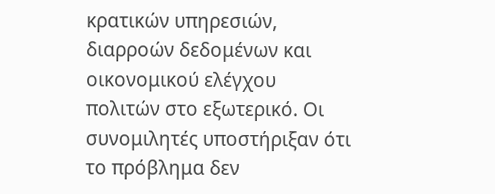κρατικών υπηρεσιών, διαρροών δεδομένων και οικονομικού ελέγχου πολιτών στο εξωτερικό. Οι συνομιλητές υποστήριξαν ότι το πρόβλημα δεν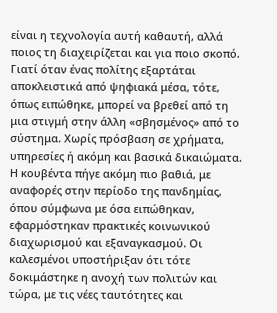είναι η τεχνολογία αυτή καθαυτή, αλλά ποιος τη διαχειρίζεται και για ποιο σκοπό.
Γιατί όταν ένας πολίτης εξαρτάται αποκλειστικά από ψηφιακά μέσα, τότε, όπως ειπώθηκε, μπορεί να βρεθεί από τη μια στιγμή στην άλλη «σβησμένος» από το σύστημα. Χωρίς πρόσβαση σε χρήματα, υπηρεσίες ή ακόμη και βασικά δικαιώματα.
Η κουβέντα πήγε ακόμη πιο βαθιά, με αναφορές στην περίοδο της πανδημίας, όπου σύμφωνα με όσα ειπώθηκαν, εφαρμόστηκαν πρακτικές κοινωνικού διαχωρισμού και εξαναγκασμού. Οι καλεσμένοι υποστήριξαν ότι τότε δοκιμάστηκε η ανοχή των πολιτών και τώρα, με τις νέες ταυτότητες και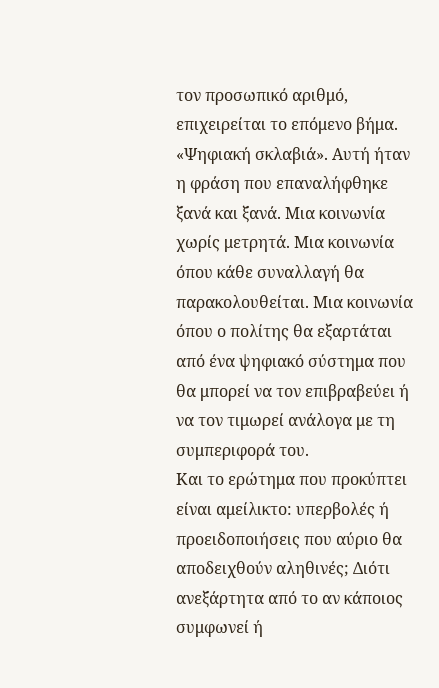τον προσωπικό αριθμό, επιχειρείται το επόμενο βήμα.
«Ψηφιακή σκλαβιά». Αυτή ήταν η φράση που επαναλήφθηκε ξανά και ξανά. Μια κοινωνία χωρίς μετρητά. Μια κοινωνία όπου κάθε συναλλαγή θα παρακολουθείται. Μια κοινωνία όπου ο πολίτης θα εξαρτάται από ένα ψηφιακό σύστημα που θα μπορεί να τον επιβραβεύει ή να τον τιμωρεί ανάλογα με τη συμπεριφορά του.
Και το ερώτημα που προκύπτει είναι αμείλικτο: υπερβολές ή προειδοποιήσεις που αύριο θα αποδειχθούν αληθινές; Διότι ανεξάρτητα από το αν κάποιος συμφωνεί ή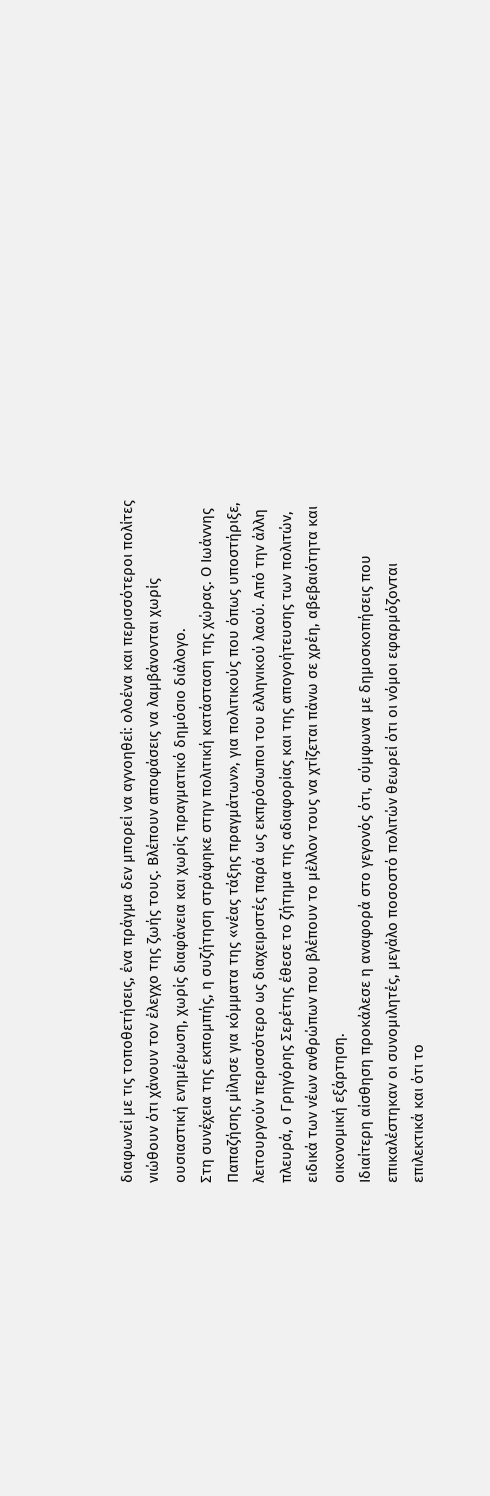διαφωνεί με τις τοποθετήσεις, ένα πράγμα δεν μπορεί να αγνοηθεί: ολοένα και περισσότεροι πολίτες νιώθουν ότι χάνουν τον έλεγχο της ζωής τους. Βλέπουν αποφάσεις να λαμβάνονται χωρίς ουσιαστική ενημέρωση, χωρίς διαφάνεια και χωρίς πραγματικό δημόσιο διάλογο.
Στη συνέχεια της εκπομπής, η συζήτηση στράφηκε στην πολιτική κατάσταση της χώρας. Ο Ιωάννης Παπαζήσης μίλησε για κόμματα της «νέας τάξης πραγμάτων», για πολιτικούς που όπως υποστήριξε, λειτουργούν περισσότερο ως διαχειριστές παρά ως εκπρόσωποι του ελληνικού λαού. Από την άλλη πλευρά, ο Γρηγόρης Σερέτης έθεσε το ζήτημα της αδιαφορίας και της απογοήτευσης των πολιτών, ειδικά των νέων ανθρώπων που βλέπουν το μέλλον τους να χτίζεται πάνω σε χρέη, αβεβαιότητα και οικονομική εξάρτηση.
Ιδιαίτερη αίσθηση προκάλεσε η αναφορά στο γεγονός ότι, σύμφωνα με δημοσκοπήσεις που επικαλέστηκαν οι συνομιλητές, μεγάλο ποσοστό πολιτών θεωρεί ότι οι νόμοι εφαρμόζονται επιλεκτικά και ότι το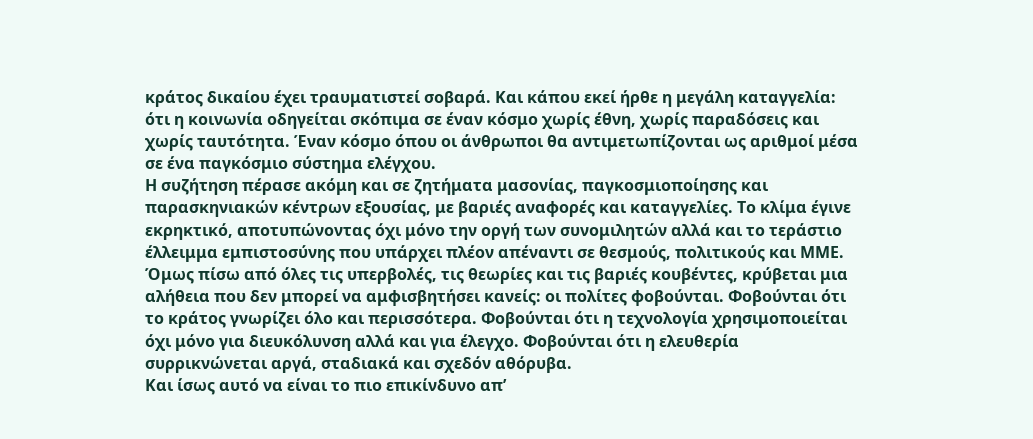κράτος δικαίου έχει τραυματιστεί σοβαρά. Και κάπου εκεί ήρθε η μεγάλη καταγγελία: ότι η κοινωνία οδηγείται σκόπιμα σε έναν κόσμο χωρίς έθνη, χωρίς παραδόσεις και χωρίς ταυτότητα. Έναν κόσμο όπου οι άνθρωποι θα αντιμετωπίζονται ως αριθμοί μέσα σε ένα παγκόσμιο σύστημα ελέγχου.
Η συζήτηση πέρασε ακόμη και σε ζητήματα μασονίας, παγκοσμιοποίησης και παρασκηνιακών κέντρων εξουσίας, με βαριές αναφορές και καταγγελίες. Το κλίμα έγινε εκρηκτικό, αποτυπώνοντας όχι μόνο την οργή των συνομιλητών αλλά και το τεράστιο έλλειμμα εμπιστοσύνης που υπάρχει πλέον απέναντι σε θεσμούς, πολιτικούς και ΜΜΕ.
Όμως πίσω από όλες τις υπερβολές, τις θεωρίες και τις βαριές κουβέντες, κρύβεται μια αλήθεια που δεν μπορεί να αμφισβητήσει κανείς: οι πολίτες φοβούνται. Φοβούνται ότι το κράτος γνωρίζει όλο και περισσότερα. Φοβούνται ότι η τεχνολογία χρησιμοποιείται όχι μόνο για διευκόλυνση αλλά και για έλεγχο. Φοβούνται ότι η ελευθερία συρρικνώνεται αργά, σταδιακά και σχεδόν αθόρυβα.
Και ίσως αυτό να είναι το πιο επικίνδυνο απ’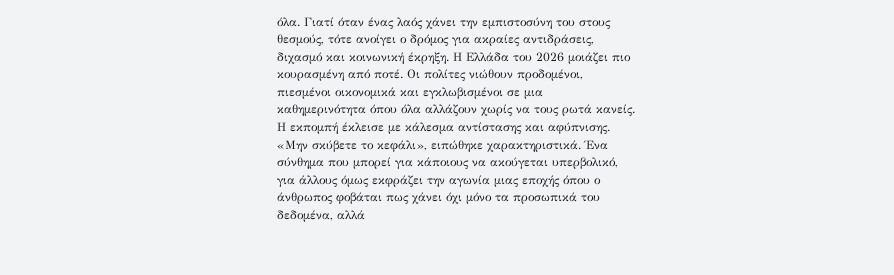όλα. Γιατί όταν ένας λαός χάνει την εμπιστοσύνη του στους θεσμούς, τότε ανοίγει ο δρόμος για ακραίες αντιδράσεις, διχασμό και κοινωνική έκρηξη. Η Ελλάδα του 2026 μοιάζει πιο κουρασμένη από ποτέ. Οι πολίτες νιώθουν προδομένοι, πιεσμένοι οικονομικά και εγκλωβισμένοι σε μια καθημερινότητα όπου όλα αλλάζουν χωρίς να τους ρωτά κανείς.
Η εκπομπή έκλεισε με κάλεσμα αντίστασης και αφύπνισης. «Μην σκύβετε το κεφάλι», ειπώθηκε χαρακτηριστικά. Ένα σύνθημα που μπορεί για κάποιους να ακούγεται υπερβολικό, για άλλους όμως εκφράζει την αγωνία μιας εποχής όπου ο άνθρωπος φοβάται πως χάνει όχι μόνο τα προσωπικά του δεδομένα, αλλά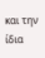και την ίδια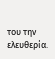του την ελευθερία.